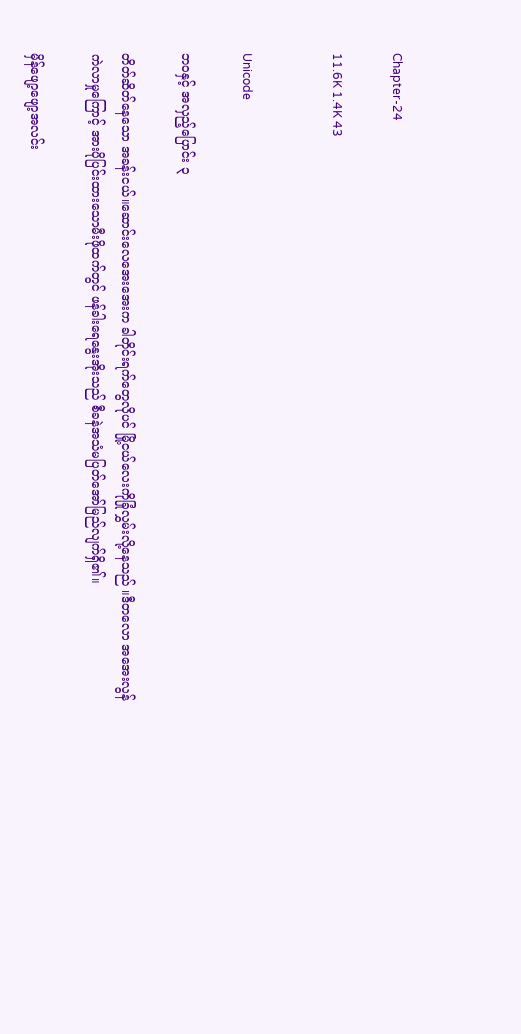Chapter-24

11.6K 1.4K 43


Unicode

ဘဝနှင့် အလှည့်ပြောင်း ၃

တိတ်ဆိတ်နေသော အခန်းငယ်။ဆောင်းလေအေးအေးက ခါတိုင်းရက်တွေလိုပင် မြို့ငယ်လေးကိုခြုံလွှမ်းလို့နေသည် ။ဒီတလော အအေးလွန်ကဲလာမှုကြောင့် အားပိုပြင်းထားသောမီးဖိုထက်တွင် ဖန်ခါးရေ‌နွေးအိုးသည် စီခနဲအသံမပြတ်အော်မြည်လျက်ရှိ၏။

မှိန်ဖျော့ဖျော့အလင်း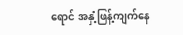ရောင် အနှံ့ဖြန့်ကျက်နေ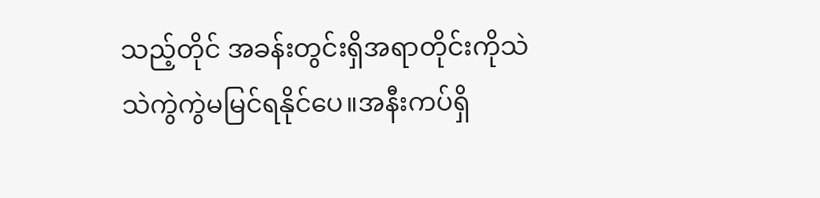သည့်တိုင် အခန်းတွင်းရှိအရာတိုင်းကိုသဲသဲကွဲကွဲမမြင်ရနိုင်ပေ။အနီးကပ်ရှိ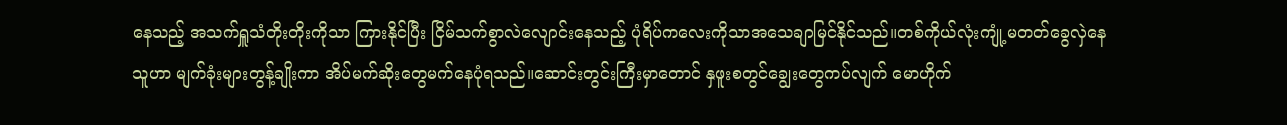နေသည့် အသက်ရှူသံတိုးတိုးကိုသာ ကြားနိုင်ပြီး ငြိမ်သက်စွာလဲလျောင်းနေသည့် ပုံရိပ်ကလေးကိုသာအသေချာမြင်နိုင်သည်။တစ်ကိုယ်လုံးကျုံ့မတတ်ခွေလှဲနေသူဟာ မျက်ခုံးများတွန့်ချိုးကာ အိပ်မက်ဆိုးတွေမက်နေပုံရသည်။ဆောင်းတွင်းကြီးမှာတောင် နှဖူးစတွင်ချွေးတွေကပ်လျက် မောဟိုက်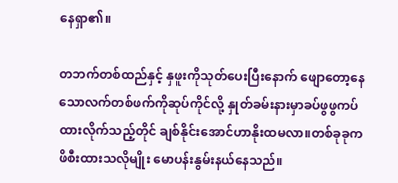နေရှာ၏။

တဘက်တစ်ထည်နှင့် နှဖူးကိုသုတ်ပေးပြီးနောက် ဖျောတော့နေသောလက်တစ်ဖက်ကိုဆုပ်ကိုင်လို့ နှုတ်ခမ်းနားမှာခပ်ဖွဖွကပ်ထားလိုက်သည့်တိုင် ချစ်နိုင်းအောင်ဟာနိုးထမလာ။တစ်ခုခုက ဖိစီးထားသလိုမျိုး မောပန်းနွမ်းနယ်နေသည်။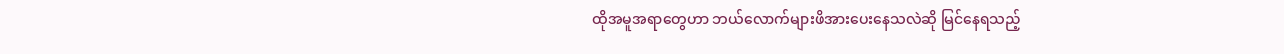ထိုအမူအရာတွေဟာ ဘယ်လောက်များဖိအားပေးနေသလဲဆို မြင်နေရသည့်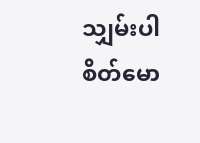သျှမ်းပါစိတ်မော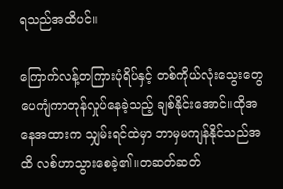ရသည်အထိပင်။

ကြောက်လန့်တကြားပုံရိပ်နှင့် တစ်ကိုယ်လုံးသွေးတွေပေကျံကာတုန်လှုပ်နေခဲ့သည့် ချစ်နိုင်းအောင်။ထိုအနေအထားက သျှမ်းရင်ထဲမှာ ဘာမှမကျန်နိုင်သည်အထိ လစ်ဟာသွားစေခဲ့၏။တဆတ်ဆတ်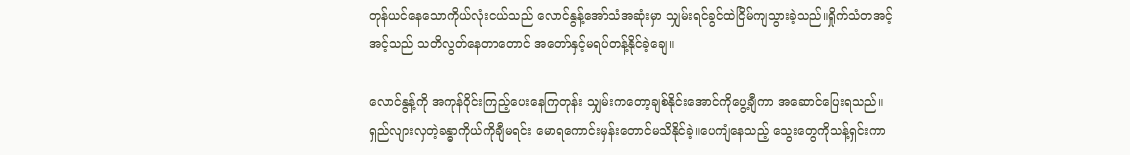တုန်ယင်နေသောကိုယ်လုံးငယ်သည် လောင်နွန့်အော်သံအဆုံးမှာ သျှမ်းရင်ခွင်ထဲငြိမ်ကျသွားခဲ့သည်။ရှိုက်သံတအင့်အင့်သည် သတိလွတ်နေတာတောင် အတော်နှင့်မရပ်တန့်နိုင်ခဲ့ချေ။

လောင်နွန့်ကို အကုန်ဝိုင်းကြည့်ပေးနေကြတုန်း သျှမ်းကတော့ချစ်နိုင်းအောင်ကိုပွေ့ချီကာ အဆောင်ပြေးရသည်။ ရှည်လျားလှတဲ့ခန္ဓာကိုယ်ကိုချီမရင်း မောရကောင်းမှန်းတောင်မသိနိုင်ခဲ့။ပေကျံနေသည့် သွေးတွေကိုသန့်ရှင်းကာ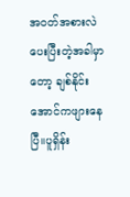အဝတ်အစားလဲပေးပြီးတဲ့အခါမှာတော့ ချစ်နိုင်းအောင်ကဖျားနေပြီ။ပူရှိန်း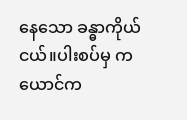နေသော ခန္ဓာကိုယ်ငယ်။ပါးစပ်မှ ကယောင်က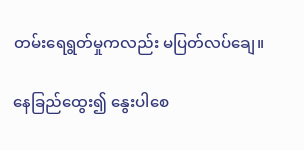တမ်းရေရွတ်မှုကလည်း မပြတ်လပ်ချေ။

နေခြည်ထွေး၍ နွေးပါစေ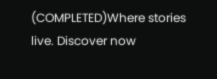(COMPLETED)Where stories live. Discover now